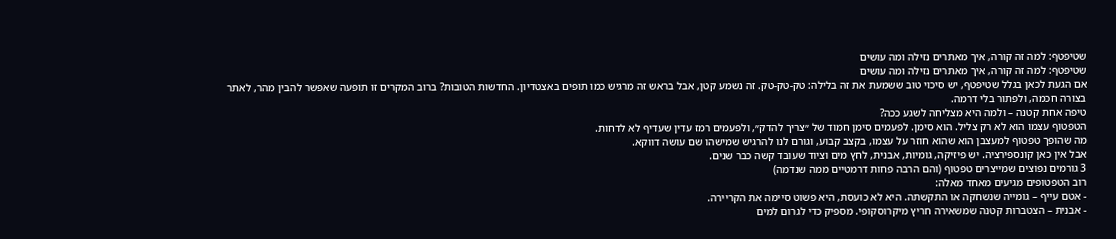שטיפטף: למה זה קורה, איך מאתרים נזילה ומה עושים
שטיפטף: למה זה קורה, איך מאתרים נזילה ומה עושים
אם הגעת לכאן בגלל שטיפטף, יש סיכוי טוב ששמעת את זה בלילה: טק-טק-טק. זה נשמע קטן, אבל בראש זה מרגיש כמו תופים באצטדיון. החדשות הטובות? ברוב המקרים זו תופעה שאפשר להבין מהר, לאתר בצורה חכמה, ולפתור בלי דרמה.
טיפה אחת קטנה – ולמה היא מצליחה לשגע ככה?
הטפטוף עצמו הוא לא רק צליל. הוא סימן. לפעמים סימן חמוד של ״צריך להדק״, ולפעמים רמז עדין שעדיף לא לדחות.
מה שהופך טפטוף למעצבן הוא שהוא חוזר על עצמו, בקצב קבוע, וגורם לנו להרגיש שמישהו שם עושה דווקא.
אבל אין כאן קונספירציה. יש פיזיקה, גומיות, אבנית, לחץ מים וציוד שעובד קשה כבר שנים.
3 גורמים נפוצים שמייצרים טפטוף (והם הרבה פחות דרמטיים ממה שנדמה)
רוב הטפטופים מגיעים מאחד מאלה:
- אטם עייף – גומייה שנשחקה או התקשתה. היא לא כועסת, היא פשוט סיימה את הקריירה.
- אבנית – הצטברות קטנה שמשאירה חריץ מיקרוסקופי. מספיק כדי לגרום למים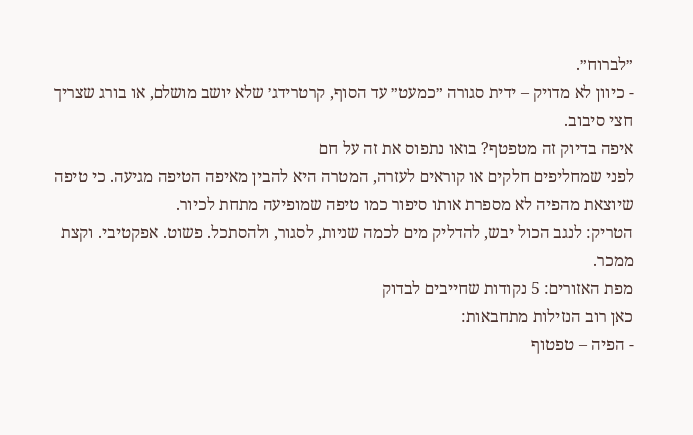״לברוח״.
- כיוון לא מדויק – ידית סגורה ״כמעט״ עד הסוף, קרטרידג׳ שלא יושב מושלם, או בורג שצריך חצי סיבוב.
איפה בדיוק זה מטפטף? בואו נתפוס את זה על חם
לפני שמחליפים חלקים או קוראים לעזרה, המטרה היא להבין מאיפה הטיפה מגיעה. כי טיפה שיוצאת מהפיה לא מספרת אותו סיפור כמו טיפה שמופיעה מתחת לכיור.
הטריק: לנגב הכול יבש, להדליק מים לכמה שניות, לסגור, ולהסתכל. פשוט. אפקטיבי. וקצת ממכר.
מפת האזורים: 5 נקודות שחייבים לבדוק
כאן רוב הנזילות מתחבאות:
- הפיה – טפטוף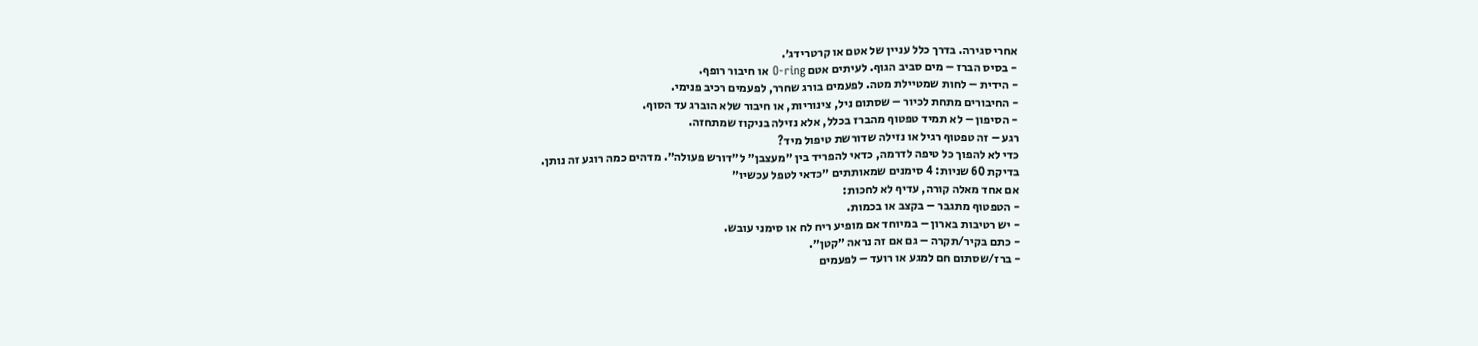אחרי סגירה. בדרך כלל עניין של אטם או קרטרידג׳.
- בסיס הברז – מים סביב הגוף. לעיתים אטם O-ring או חיבור רופף.
- הידית – לחות שמטיילת מטה. לפעמים בורג שחרר, לפעמים רכיב פנימי.
- החיבורים מתחת לכיור – שסתום ניל, צינוריות, או חיבור שלא הוברג עד הסוף.
- הסיפון – לא תמיד טפטוף מהברז בכלל, אלא נזילה בניקוז שמתחזה.
רגע – זה טפטוף רגיל או נזילה שדורשת טיפול מיד?
כדי לא להפוך כל טיפה לדרמה, כדאי להפריד בין ״מעצבן״ ל״דורש פעולה״. מדהים כמה רוגע זה נותן.
בדיקת 60 שניות: 4 סימנים שמאותתים ״כדאי לטפל עכשיו״
אם אחד מאלה קורה, עדיף לא לחכות:
- הטפטוף מתגבר – בקצב או בכמות.
- יש רטיבות בארון – במיוחד אם מופיע ריח לח או סימני עובש.
- כתם בקיר/תקרה – גם אם זה נראה ״קטן״.
- ברז/שסתום חם למגע או רועד – לפעמים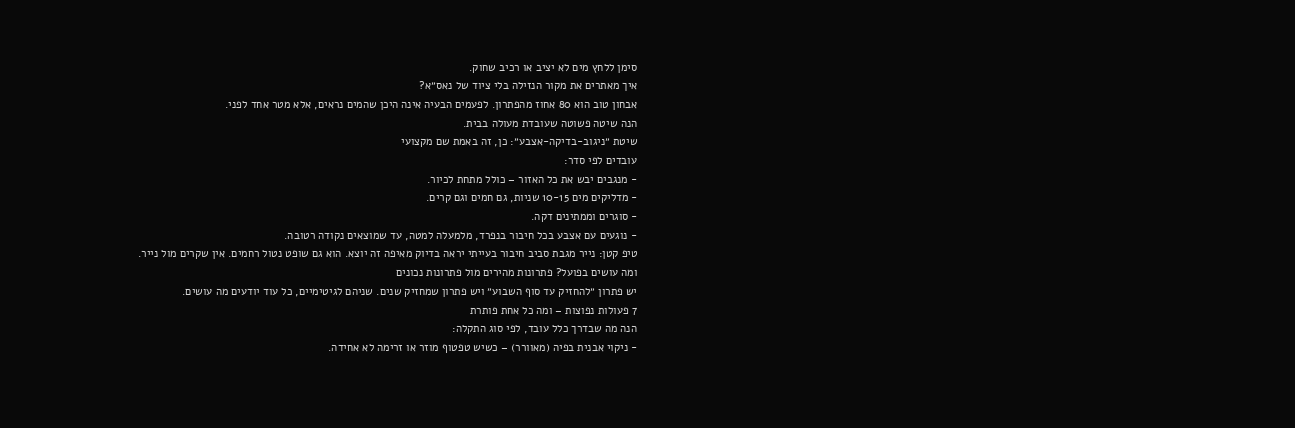סימן ללחץ מים לא יציב או רכיב שחוק.
איך מאתרים את מקור הנזילה בלי ציוד של נאס״א?
אבחון טוב הוא 80 אחוז מהפתרון. לפעמים הבעיה אינה היכן שהמים נראים, אלא מטר אחד לפני.
הנה שיטה פשוטה שעובדת מעולה בבית.
שיטת ״ניגוב-בדיקה-אצבע״: כן, זה באמת שם מקצועי
עובדים לפי סדר:
- מנגבים יבש את כל האזור – כולל מתחת לכיור.
- מדליקים מים 10-15 שניות, גם חמים וגם קרים.
- סוגרים וממתינים דקה.
- נוגעים עם אצבע בכל חיבור בנפרד, מלמעלה למטה, עד שמוצאים נקודה רטובה.
טיפ קטן: נייר מגבת סביב חיבור בעייתי יראה בדיוק מאיפה זה יוצא. הוא גם שופט נטול רחמים. אין שקרים מול נייר.
ומה עושים בפועל? פתרונות מהירים מול פתרונות נכונים
יש פתרון ״להחזיק עד סוף השבוע״ ויש פתרון שמחזיק שנים. שניהם לגיטימיים, כל עוד יודעים מה עושים.
7 פעולות נפוצות – ומה כל אחת פותרת
הנה מה שבדרך כלל עובד, לפי סוג התקלה:
- ניקוי אבנית בפיה (מאוורר) – כשיש טפטוף מוזר או זרימה לא אחידה.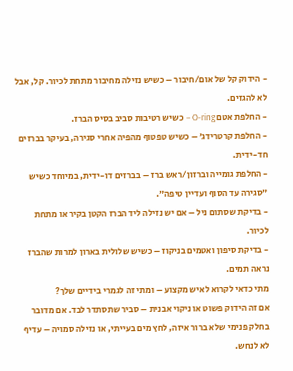- הידוק קל של אום/חיבור – כשיש נזילה מחיבור מתחת לכיור. קל, אבל לא להגזים.
- החלפת אטם O-ring – כשיש רטיבות סביב בסיס הברז.
- החלפת קרטרידג׳ – כשיש טפטוף מהפיה אחרי סגירה, בעיקר בברזים חד-ידית.
- החלפת גומייה וברזון/ראש ברז – בברזים דו-ידית, במיוחד כשיש ״סגירה עד הסוף ועדיין טיפה״.
- בדיקת שסתום ניל – אם יש נזילה ליד הברז הקטן בקיר או מתחת לכיור.
- בדיקת סיפון ואטמים בניקוז – כשיש שלולית בארון למרות שהברז נראה תמים.
מתי כדאי לקרוא לאיש מקצוע – ומתי זה לגמרי בידיים שלך?
אם זה הידוק פשוט או ניקוי אבנית – סביר שתסתדר לבד. אם מדובר בחלק פנימי שלא ברור איזה, לחץ מים בעייתי, או נזילה סמויה – עדיף לא לנחש.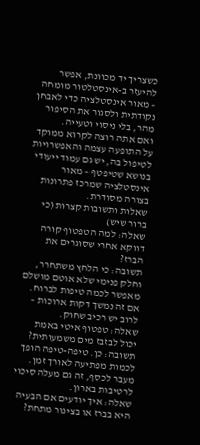כשצריך יד מכוונת, אפשר להיעזר ב-אינסטלטור מומחה – מאור אינסטלציה כדי לאבחן נקודתית ולסגור את הסיפור מהר, בלי ניסוי וטעייה.
ואם אתה רוצה לקרוא ממוקד על התופעה עצמה והאפשרויות לטיפול בה, יש גם עמוד ייעודי בנושא שטיפטף – מאור אינסטלציה שמרכז פתרונות בצורה מסודרת.
שאלות ותשובות קצרות (כי ברור שיש)
שאלה: למה הטפטוף קורה דווקא אחרי שסוגרים את הברז?
תשובה: כי הלחץ משתחרר, וחלק פנימי שלא אוטם מושלם מאפשר לכמה טיפות לברוח. אם זה נמשך דקות ארוכות – לרוב יש רכיב שחוק.
שאלה: טפטוף איטי באמת יכול לבזבז מים משמעותית?
תשובה: כן. טיפה-טיפה הופך לכמות מפתיעה לאורך זמן. מעבר לכסף, זה גם מעלה סיכוי לרטיבות בארון.
שאלה: איך יודעים אם הבעיה היא בברז או בצינור מתחת?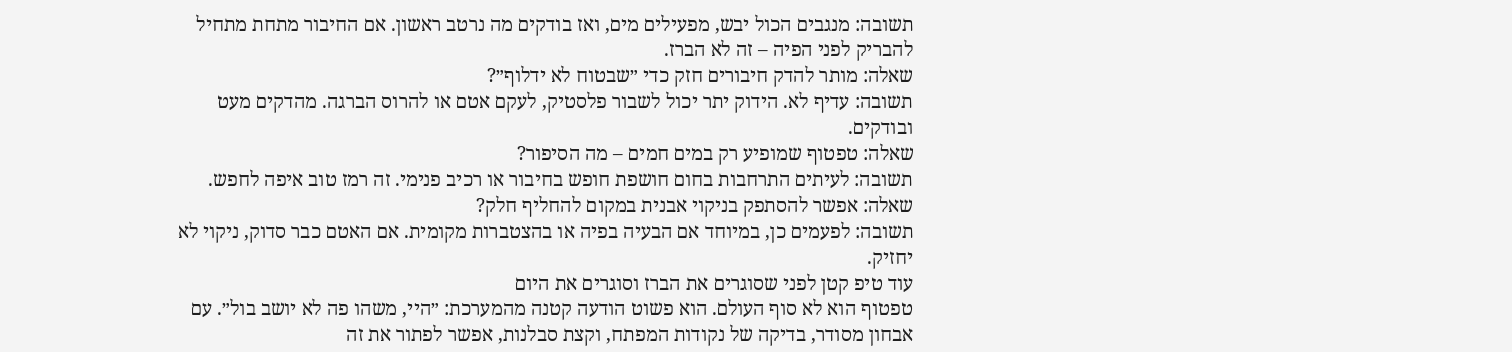תשובה: מנגבים הכול יבש, מפעילים מים, ואז בודקים מה נרטב ראשון. אם החיבור מתחת מתחיל להבריק לפני הפיה – זה לא הברז.
שאלה: מותר להדק חיבורים חזק כדי ״שבטוח לא ידלוף״?
תשובה: עדיף לא. הידוק יתר יכול לשבור פלסטיק, לעקם אטם או להרוס הברגה. מהדקים מעט ובודקים.
שאלה: טפטוף שמופיע רק במים חמים – מה הסיפור?
תשובה: לעיתים התרחבות בחום חושפת חופש בחיבור או רכיב פנימי. זה רמז טוב איפה לחפש.
שאלה: אפשר להסתפק בניקוי אבנית במקום להחליף חלק?
תשובה: לפעמים כן, במיוחד אם הבעיה בפיה או בהצטברות מקומית. אם האטם כבר סדוק, ניקוי לא יחזיק.
עוד טיפ קטן לפני שסוגרים את הברז וסוגרים את היום
טפטוף הוא לא סוף העולם. הוא פשוט הודעה קטנה מהמערכת: ״היי, משהו פה לא יושב בול״. עם אבחון מסודר, בדיקה של נקודות המפתח, וקצת סבלנות, אפשר לפתור את זה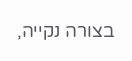בצורה נקייה,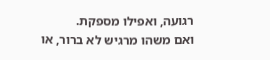רגועה, ואפילו מספקת.
ואם משהו מרגיש לא ברור, או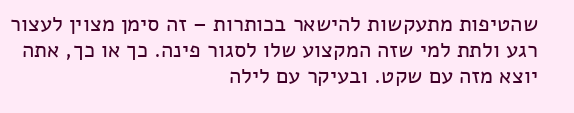שהטיפות מתעקשות להישאר בכותרות – זה סימן מצוין לעצור רגע ולתת למי שזה המקצוע שלו לסגור פינה. כך או כך, אתה יוצא מזה עם שקט. ובעיקר עם לילה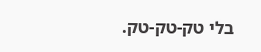בלי טק-טק-טק.